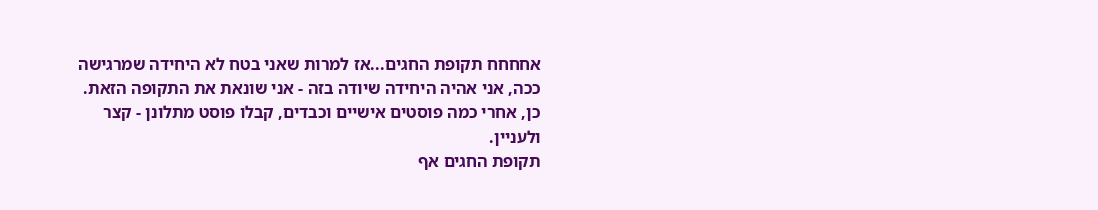אחחחח תקופת החגים...אז למרות שאני בטח לא היחידה שמרגישה ככה, אני אהיה היחידה שיודה בזה - אני שונאת את התקופה הזאת.
כן, אחרי כמה פוסטים אישיים וכבדים, קבלו פוסט מתלונן - קצר ולעניין.
תקופת החגים אף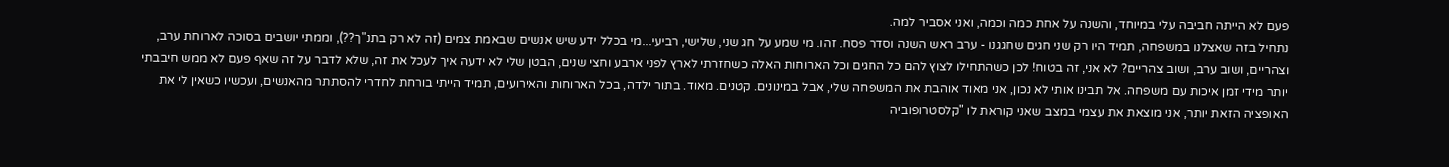פעם לא הייתה חביבה עלי במיוחד, והשנה על אחת כמה וכמה, ואני אסביר למה.
נתחיל בזה שאצלנו במשפחה, תמיד היו רק שני חגים שחגגנו - ערב ראש השנה וסדר פסח. זהו. מי שמע על חג שני, שלישי, רביעי...מי בכלל ידע שיש אנשים שבאמת צמים (זה לא רק בתנ"ך??), וממתי יושבים בסוכה לארוחת ערב, וצהריים, ושוב ערב, ושוב צהריים? לא אני, זה בטוח! לכן כשהתחילו לצוץ להם כל החגים וכל הארוחות האלה כשחזרתי לארץ לפני ארבע וחצי שנים, הבטן שלי לא ידעה איך לעכל את זה, שלא לדבר על זה שאף פעם לא ממש חיבבתי יותר מידי זמן איכות עם משפחה. אל תבינו אותי לא נכון, אני מאוד אוהבת את המשפחה שלי, אבל במינונים. קטנים. מאוד. בתור ילדה, בכל הארוחות והאירועים, תמיד הייתי בורחת לחדרי להסתתר מהאנשים, ועכשיו כשאין לי את האופציה הזאת יותר, אני מוצאת את עצמי במצב שאני קוראת לו "קלסטרופוביה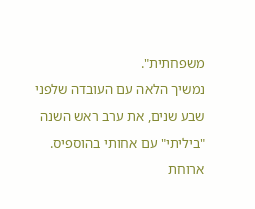משפחתית".
נמשיך הלאה עם העובדה שלפני שבע שנים, את ערב ראש השנה "ביליתי" עם אחותי בהוספיס. ארוחת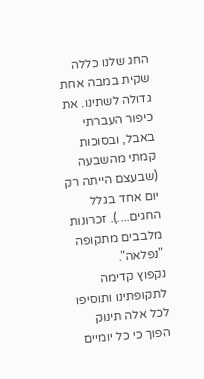החג שלנו כללה שקית במבה אחת גדולה לשתינו. את כיפור העברתי באבל, ובסוכות קמתי מהשבעה (שבעצם הייתה רק יום אחד בגלל החגים....). זכרונות מלבבים מתקופה "נפלאה".
נקפוץ קדימה לתקופתינו ותוסיפו לכל אלה תינוק הפוך כי כל יומיים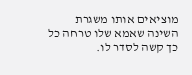מוציאים אותו משגרת השינה שאמא שלו טרחה כל כך קשה לסדר לו.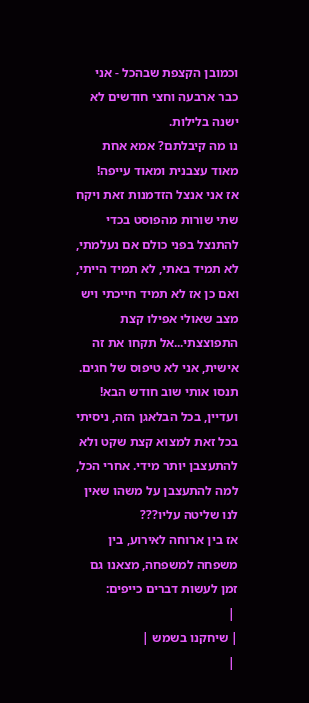וכמובן הקצפת שבהכל - אני כבר ארבעה וחצי חודשים לא ישנה בלילות.
נו מה קיבלתם? אמא אחת מאוד עצבנית ומאוד עייפה!
אז אני אנצל הזדמנות זאת ויקח שתי שורות מהפוסט בכדי להתנצל בפני כולם אם נעלמתי, לא תמיד באתי, לא תמיד הייתי, ואם כן אז לא תמיד חייכתי ויש מצב שאולי אפילו קצת התפוצצתי...אל תקחו את זה אישית, אני לא טיפוס של חגים. תנסו אותי שוב חודש הבא!
ועדיין, בכל הבלאגן הזה, ניסיתי בכל זאת למצוא קצת שקט ולא להתעצבן יותר מידי. אחרי הכל, למה להתעצבן על משהו שאין לנו שליטה עליו???
אז בין ארוחה לאירוע, בין משפחה למשפחה, מצאנו גם זמן לעשות דברים כייפים:
 |
| שיחקנו בשמש |
 |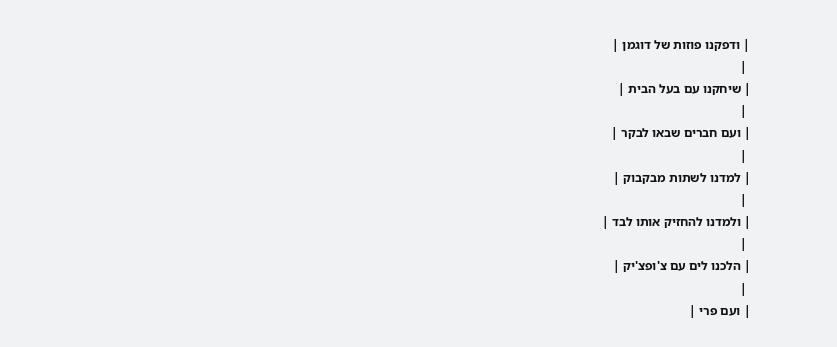| ודפקנו פוזות של דוגמן |
 |
| שיחקנו עם בעל הבית |
 |
| ועם חברים שבאו לבקר |
 |
| למדנו לשתות מבקבוק |
 |
| ולמדנו להחזיק אותו לבד |
 |
| הלכנו לים עם צ'ופצ'יק |
 |
| ועם פרי |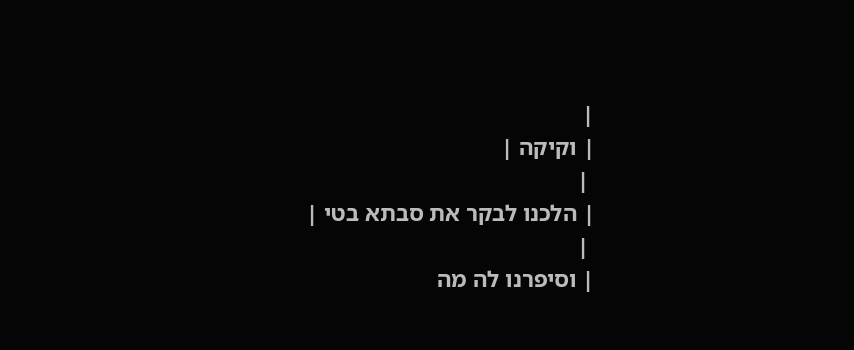|
| וקיקה |
 |
| הלכנו לבקר את סבתא בטי |
 |
| וסיפרנו לה מה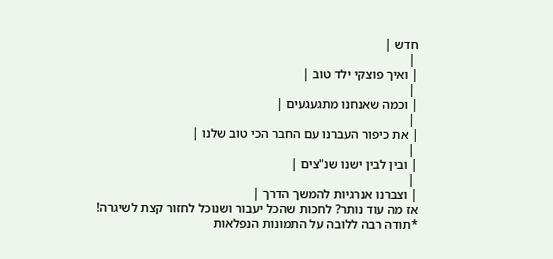חדש |
 |
| ואיך פוצקי ילד טוב |
 |
| וכמה שאנחנו מתגעגעים |
 |
| את כיפור העברנו עם החבר הכי טוב שלנו |
 |
| ובין לבין ישנו שנ"צים |
 |
| וצברנו אנרגיות להמשך הדרך |
אז מה עוד נותר? לחכות שהכל יעבור ושנוכל לחזור קצת לשיגרה!
*תודה רבה ללובה על התמונות הנפלאות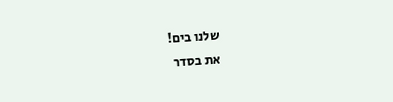שלנו בים!
את בסדר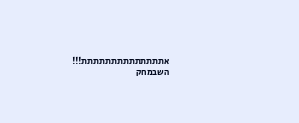אתתתתתתתתתתתתתת!!!
השבמחק